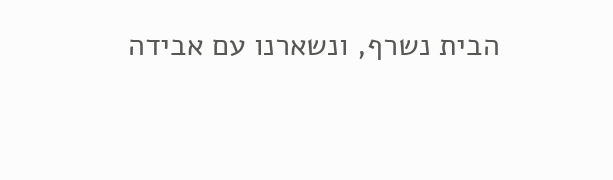הבית נשרף, ונשארנו עם אבידה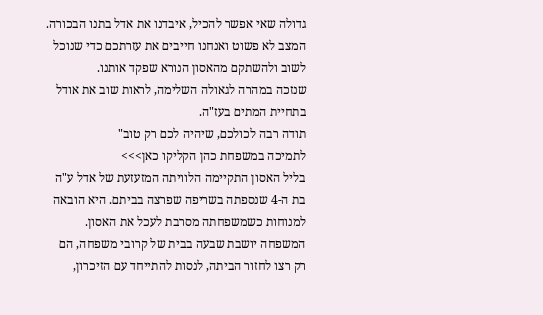גדולה שאי אפשר להכיל, איבדנו את אדל בתנו הבכורה.
המצב לא פשוט ואנחנו חייבים את עזרתכם כדי שנוכל לשוב ולהשתקם מהאסון הנורא שפקד אותנו.
שנזכה במהרה לגאולה השלימה, לראות שוב את אודל בתחיית המתים בעז"ה.
תודה רבה לכולכם, שיהיה לכם רק טוב"
לתמיכה במשפחת כהן הקליקו כאן>>>
בליל האסון התקיימה הלוויתה המזעזעת של אדל ע"ה בת ה-4 שנספתה בשריפה שפרצה בביתם. היא הובאה למנוחות כשמשפחתה מסרבת לעכל את האסון.
המשפחה יושבת שבעה בבית של קרובי משפחה, הם רק רצו לחזור הביתה, לנסות להתייחד עם הזיכרון,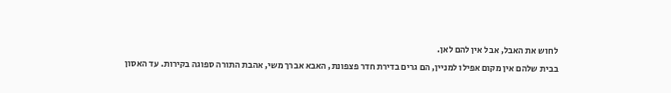לחוש את האבל, אבל אין להם לאן.
בבית שלהם אין מקום אפילו למניין, הם גרים בדירת חדר פצפונת, האבא אברך משי, אהבת התורה ספוגה בקירות. עד האסון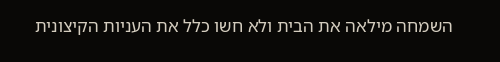השמחה מילאה את הבית ולא חשו כלל את העניות הקיצונית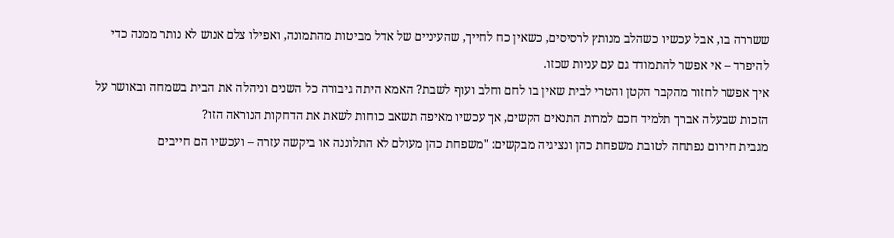ששררה בו, אבל עכשיו כשהלב מנותץ לרסיסים, כשאין כח לחייך, שהעיניים של אדל מביטות מהתמונה, ואפילו צלם אנוש לא נותר ממנה כדי להיפרד – אי אפשר להתמודד גם עם עניות שכזו.
איך אפשר לחזור מהקבר הקטן והטרי לבית שאין בו לחם וחלב ועוף לשבת? האמא היתה גיבורה כל השנים וניהלה את הבית בשמחה ובאושר על הזכות שבעלה אברך תלמיד חכם למרות התנאים הקשים, אך עכשיו מאיפה תשאב כוחות לשאת את הדחקות הנוראה הזו?
מגבית חירום נפתחה לטובת משפחת כהן ונציגיה מבקשים: "משפחת כהן מעולם לא התלוננה או ביקשה עזרה – ועכשיו הם חייבים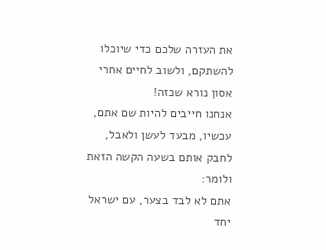את העזרה שלכם כדי שיוכלו להשתקם, ולשוב לחיים אחרי אסון נורא שכזה!
אנחנו חייבים להיות שם אתם, עכשיו, מבעד לעשן ולאבל, לחבק אותם בשעה הקשה הזאת ולומר:
אתם לא לבד בצער, עם ישראל יחד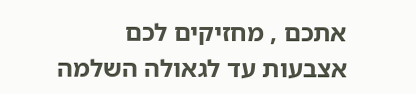אתכם , מחזיקים לכם אצבעות עד לגאולה השלמה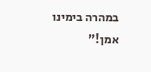במהרה בימינו אמן!"